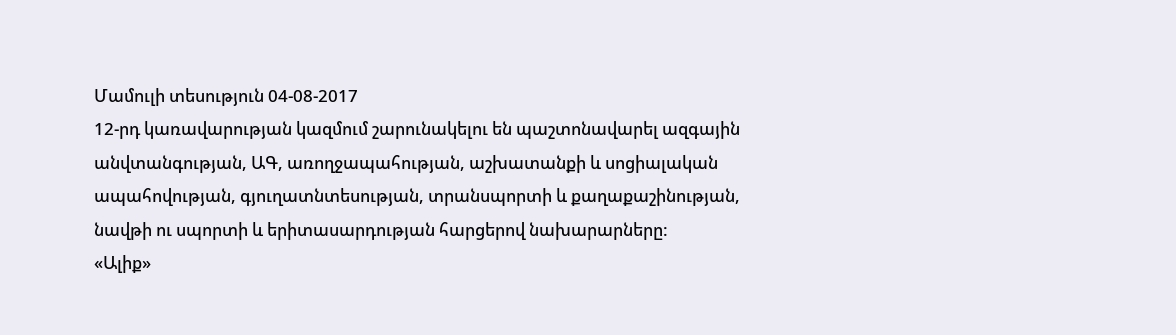Մամուլի տեսություն 04-08-2017
12-րդ կառավարության կազմում շարունակելու են պաշտոնավարել ազգային անվտանգության, ԱԳ, առողջապահության, աշխատանքի և սոցիալական ապահովության, գյուղատնտեսության, տրանսպորտի և քաղաքաշինության, նավթի ու սպորտի և երիտասարդության հարցերով նախարարները:
«Ալիք»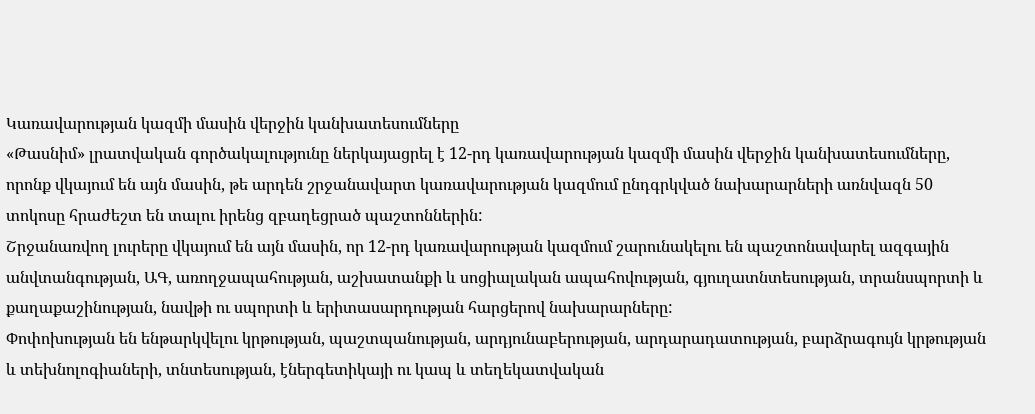Կառավարության կազմի մասին վերջին կանխատեսումները
«Թասնիմ» լրատվական գործակալությունը ներկայացրել է 12-րդ կառավարության կազմի մասին վերջին կանխատեսումները, որոնք վկայում են այն մասին, թե արդեն շրջանավարտ կառավարության կազմում ընդգրկված նախարարների առնվազն 50 տոկոսը հրաժեշտ են տալու իրենց զբաղեցրած պաշտոններին:
Շրջանառվող լուրերը վկայում են այն մասին, որ 12-րդ կառավարության կազմում շարունակելու են պաշտոնավարել ազգային անվտանգության, ԱԳ, առողջապահության, աշխատանքի և սոցիալական ապահովության, գյուղատնտեսության, տրանսպորտի և քաղաքաշինության, նավթի ու սպորտի և երիտասարդության հարցերով նախարարները:
Փոփոխության են ենթարկվելու կրթության, պաշտպանության, արդյունաբերության, արդարադատության, բարձրագույն կրթության և տեխնոլոգիաների, տնտեսության, էներգետիկայի ու կապ և տեղեկատվական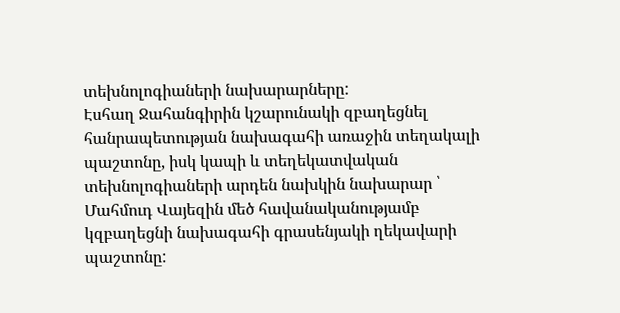տեխնոլոգիաների նախարարները:
Էսհաղ Ջահանգիրին կշարունակի զբաղեցնել հանրապետության նախագահի առաջին տեղակալի պաշտոնը, իսկ կապի և տեղեկատվական տեխնոլոգիաների արդեն նախկին նախարար ՝ Մահմուդ Վայեզին մեծ հավանականությամբ կզբաղեցնի նախագահի գրասենյակի ղեկավարի պաշտոնը: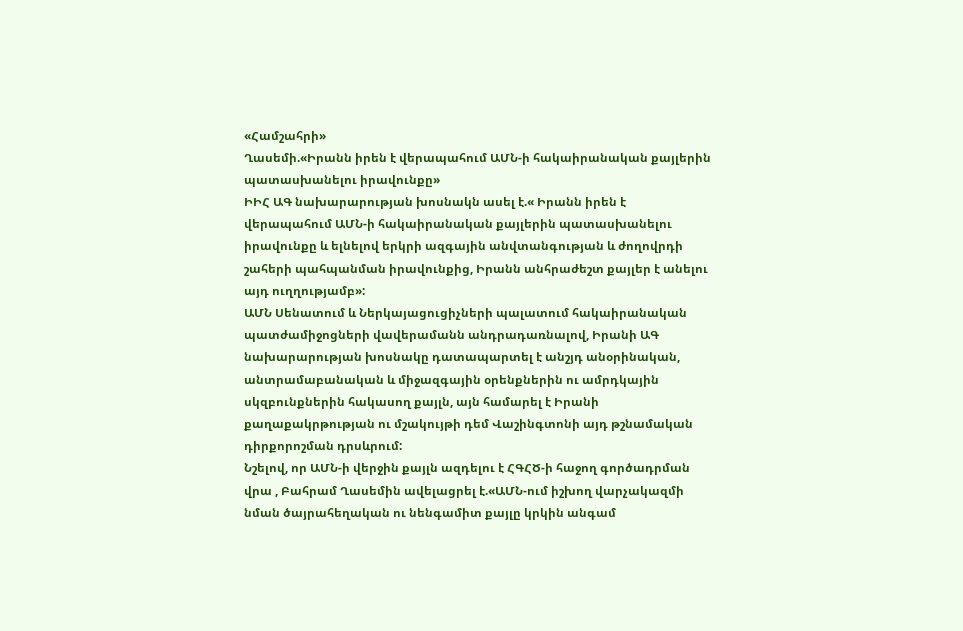«Համշահրի»
Ղասեմի.«Իրանն իրեն է վերապահում ԱՄՆ-ի հակաիրանական քայլերին պատասխանելու իրավունքը»
ԻԻՀ ԱԳ նախարարության խոսնակն ասել է.« Իրանն իրեն է վերապահում ԱՄՆ-ի հակաիրանական քայլերին պատասխանելու իրավունքը և ելնելով երկրի ազգային անվտանգության և ժողովրդի շահերի պահպանման իրավունքից, Իրանն անհրաժեշտ քայլեր է անելու այդ ուղղությամբ»:
ԱՄՆ Սենատում և Ներկայացուցիչների պալատում հակաիրանական պատժամիջոցների վավերամանն անդրադառնալով, Իրանի ԱԳ նախարարության խոսնակը դատապարտել է անշյդ անօրինական, անտրամաբանական և միջազգային օրենքներին ու ամրդկային սկզբունքներին հակասող քայլն, այն համարել է Իրանի քաղաքակրթության ու մշակույթի դեմ Վաշինգտոնի այդ թշնամական դիրքորոշման դրսևրում:
Նշելով, որ ԱՄՆ-ի վերջին քայլն ազդելու է ՀԳՀԾ-ի հաջող գործադրման վրա , Բահրամ Ղասեմին ավելացրել է.«ԱՄՆ-ում իշխող վարչակազմի նման ծայրահեղական ու նենգամիտ քայլը կրկին անգամ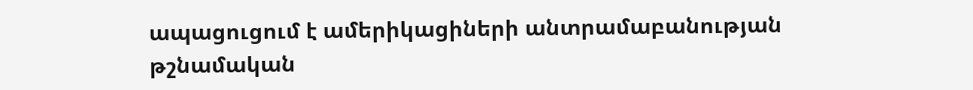ապացուցում է ամերիկացիների անտրամաբանության թշնամական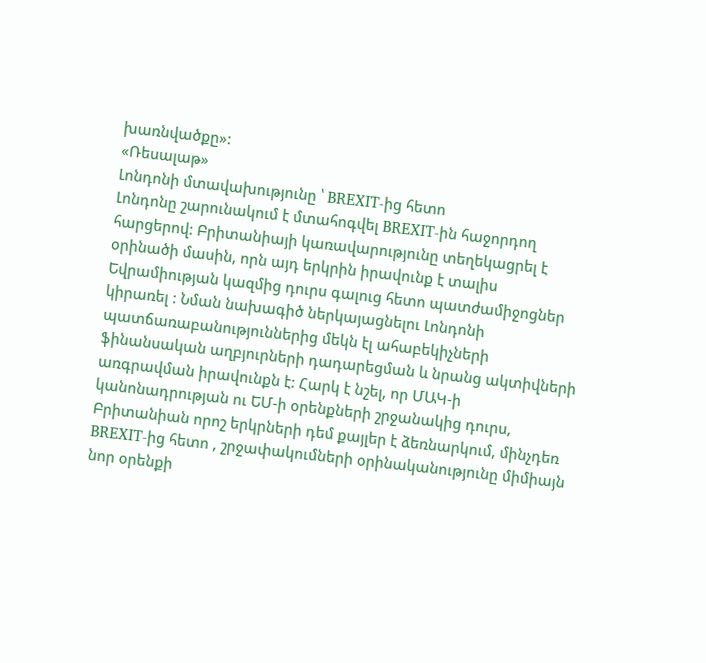խառնվածքը»:
«Ռեսալաթ»
Լոնդոնի մտավախությունը ՝ BREXIT-ից հետո
Լոնդոնը շարունակում է մտահոգվել BREXIT-ին հաջորդող հարցերով: Բրիտանիայի կառավարությունը տեղեկացրել է օրինածի մասին, որն այդ երկրին իրավունք է տալիս Եվրամիության կազմից դուրս գալուց հետո պատժամիջոցներ կիրառել : Նման նախագիծ ներկայացնելու Լոնդոնի պատճառաբանություններից մեկն էլ ահաբեկիչների ֆինանսական աղբյուրների դադարեցման և նրանց ակտիվների առգրավման իրավունքն է: Հարկ է նշել, որ ՄԱԿ-ի կանոնադրության ու ԵՄ-ի օրենքների շրջանակից դուրս, Բրիտանիան որոշ երկրների դեմ քայլեր է ձեռնարկում, մինչդեռ BREXIT-ից հետո , շրջափակումների օրինականությունը միմիայն նոր օրենքի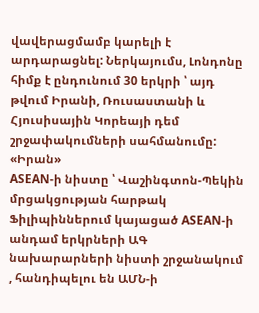վավերացմամբ կարելի է արդարացնել: Ներկայումս, Լոնդոնը հիմք է ընդունում 30 երկրի ՝ այդ թվում Իրանի, Ռուսաստանի և Հյուսիսային Կորեայի դեմ շրջափակումների սահմանումը:
«Իրան»
ASEAN-ի նիստը ՝ Վաշինգտոն-Պեկին մրցակցության հարթակ
Ֆիլիպիններում կայացած ASEAN-ի անդամ երկրների ԱԳ նախարարների նիստի շրջանակում , հանդիպելու են ԱՄՆ-ի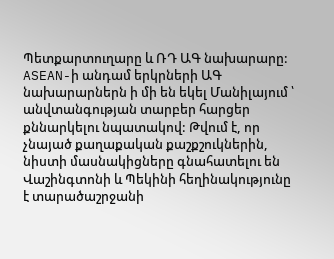Պետքարտուղարը և ՌԴ ԱԳ նախարարը:
ASEAN-ի անդամ երկրների ԱԳ նախարարներն ի մի են եկել Մանիլայում ՝ անվտանգության տարբեր հարցեր քննարկելու նպատակով: Թվում է, որ չնայած քաղաքական քաշքշուկներին, նիստի մասնակիցները գնահատելու են Վաշինգտոնի և Պեկինի հեղինակությունը է տարածաշրջանի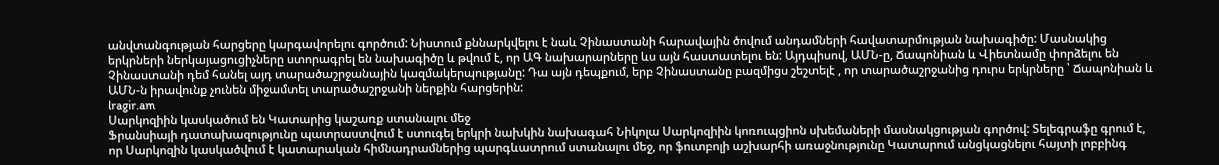անվտանգության հարցերը կարգավորելու գործում: Նիստում քննարկվելու է նաև Չինաստանի հարավային ծովում անդամների հավատարմության նախագիծը: Մասնակից երկրների ներկայացուցիչները ստորագրել են նախագիծը և թվում է, որ ԱԳ նախարարները ևս այն հաստատելու են: Այդպիսով, ԱՄՆ-ը, Ճապոնիան և Վիետնամը փորձելու են Չինաստանի դեմ հանել այդ տարածաշրջանային կազմակերպությանը: Դա այն դեպքում, երբ Չինաստանը բազմիցս շեշտելէ , որ տարածաշրջանից դուրս երկրները ՝ Ճապոնիան և ԱՄՆ-ն իրավունք չունեն միջամտել տարածաշրջանի ներքին հարցերին:
lragir.am
Սարկոզիին կասկածում են Կատարից կաշառք ստանալու մեջ
Ֆրանսիայի դատախազությունը պատրաստվում է ստուգել երկրի նախկին նախագահ Նիկոլա Սարկոզիին կոռուպցիոն սխեմաների մասնակցության գործով: Տելեգրաֆը գրում է, որ Սարկոզին կասկածվում է կատարական հիմնադրամներից պարգևատրում ստանալու մեջ, որ ֆուտբոլի աշխարհի առաջնությունը Կատարում անցկացնելու հայտի լոբբինգ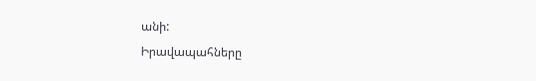անի:
Իրավապահները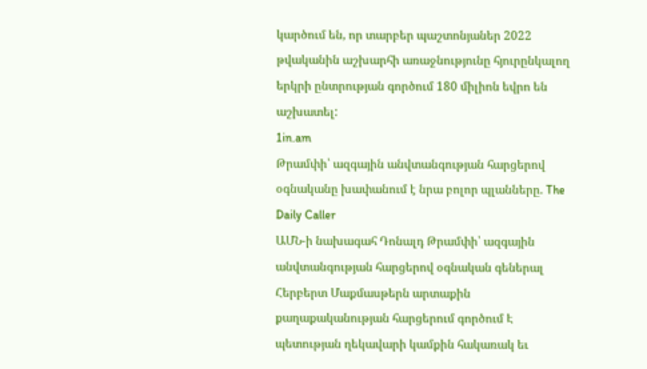կարծում են, որ տարբեր պաշտոնյաներ 2022 թվականին աշխարհի առաջնությունը հյուրընկալող երկրի ընտրության գործում 180 միլիոն եվրո են աշխատել:
1in.am
Թրամփի՝ ազգային անվտանգության հարցերով օգնականը խափանում է նրա բոլոր պլանները. The Daily Caller
ԱՄՆ-ի նախագահ Դոնալդ Թրամփի՝ ազգային անվտանգության հարցերով օգնական գեներալ Հերբերտ Մաքմասթերն արտաքին քաղաքականության հարցերում գործում Է պետության ղեկավարի կամքին հակառակ եւ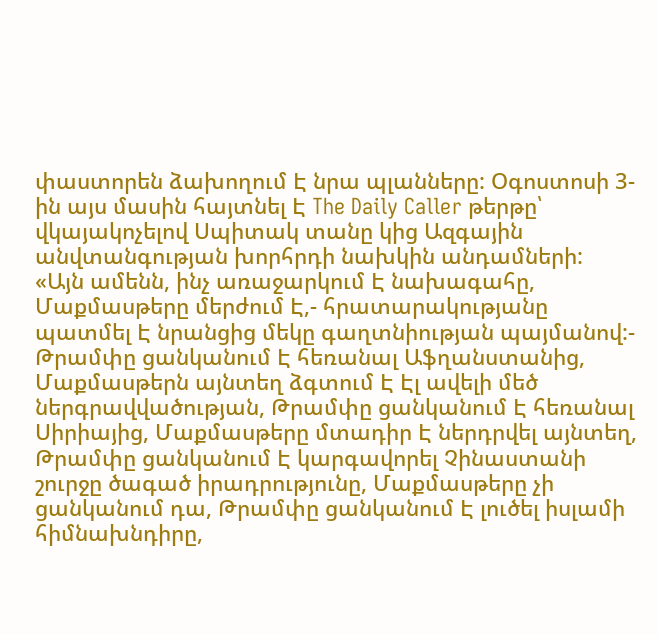փաստորեն ձախողում Է նրա պլանները: Օգոստոսի 3-ին այս մասին հայտնել Է The Daily Caller թերթը՝ վկայակոչելով Սպիտակ տանը կից Ազգային անվտանգության խորհրդի նախկին անդամների:
«Այն ամենն, ինչ առաջարկում Է նախագահը, Մաքմասթերը մերժում Է,- հրատարակությանը պատմել Է նրանցից մեկը գաղտնիության պայմանով:- Թրամփը ցանկանում Է հեռանալ Աֆղանստանից, Մաքմասթերն այնտեղ ձգտում Է Էլ ավելի մեծ ներգրավվածության, Թրամփը ցանկանում Է հեռանալ Սիրիայից, Մաքմասթերը մտադիր Է ներդրվել այնտեղ, Թրամփը ցանկանում Է կարգավորել Չինաստանի շուրջը ծագած իրադրությունը, Մաքմասթերը չի ցանկանում դա, Թրամփը ցանկանում Է լուծել իսլամի հիմնախնդիրը,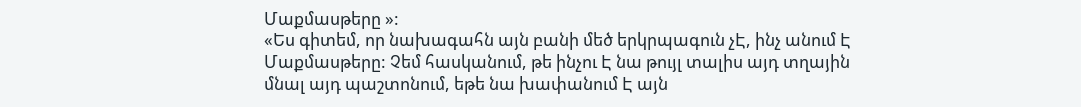Մաքմասթերը »:
«Ես գիտեմ, որ նախագահն այն բանի մեծ երկրպագուն չԷ, ինչ անում Է Մաքմասթերը: Չեմ հասկանում, թե ինչու Է նա թույլ տալիս այդ տղային մնալ այդ պաշտոնում, եթե նա խափանում Է այն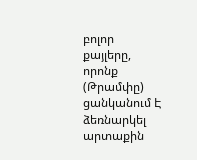բոլոր քայլերը, որոնք (Թրամփը) ցանկանում Է ձեռնարկել արտաքին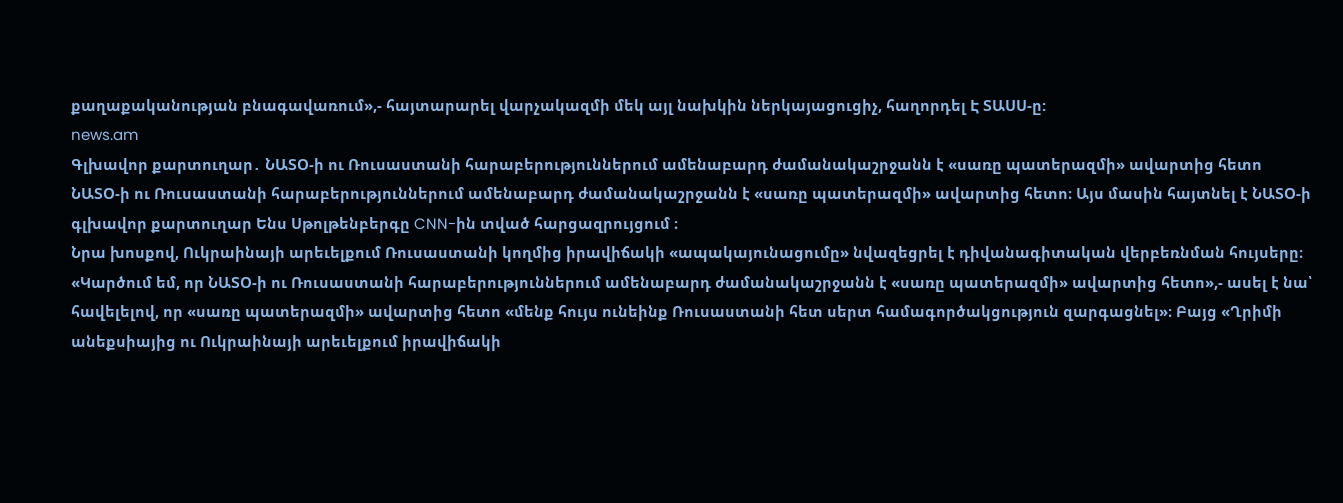քաղաքականության բնագավառում»,- հայտարարել վարչակազմի մեկ այլ նախկին ներկայացուցիչ, հաղորդել Է ՏԱՍՍ-ը:
news.am
Գլխավոր քարտուղար․ ՆԱՏՕ-ի ու Ռուսաստանի հարաբերություններում ամենաբարդ ժամանակաշրջանն է «սառը պատերազմի» ավարտից հետո
ՆԱՏՕ-ի ու Ռուսաստանի հարաբերություններում ամենաբարդ ժամանակաշրջանն է «սառը պատերազմի» ավարտից հետո։ Այս մասին հայտնել է ՆԱՏՕ-ի գլխավոր քարտուղար Ենս Սթոլթենբերգը CNN-ին տված հարցազրույցում ։
Նրա խոսքով, Ուկրաինայի արեւելքում Ռուսաստանի կողմից իրավիճակի «ապակայունացումը» նվազեցրել է դիվանագիտական վերբեռնման հույսերը։ «Կարծում եմ, որ ՆԱՏՕ-ի ու Ռուսաստանի հարաբերություններում ամենաբարդ ժամանակաշրջանն է «սառը պատերազմի» ավարտից հետո»,- ասել է նա՝ հավելելով, որ «սառը պատերազմի» ավարտից հետո «մենք հույս ունեինք Ռուսաստանի հետ սերտ համագործակցություն զարգացնել»։ Բայց «Ղրիմի անեքսիայից ու Ուկրաինայի արեւելքում իրավիճակի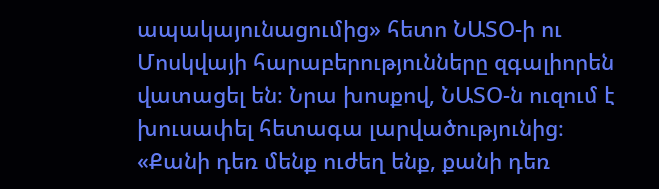ապակայունացումից» հետո ՆԱՏՕ-ի ու Մոսկվայի հարաբերությունները զգալիորեն վատացել են։ Նրա խոսքով, ՆԱՏՕ-ն ուզում է խուսափել հետագա լարվածությունից։
«Քանի դեռ մենք ուժեղ ենք, քանի դեռ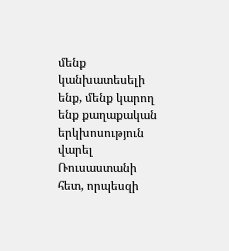մենք կանխատեսելի ենք, մենք կարող ենք քաղաքական երկխոսություն վարել Ռուսաստանի հետ, որպեսզի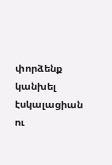փորձենք կանխել էսկալացիան ու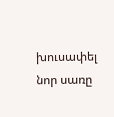խուսափել նոր սառը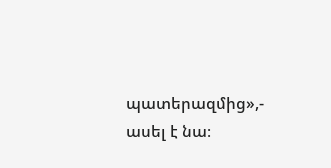պատերազմից»,- ասել է նա։